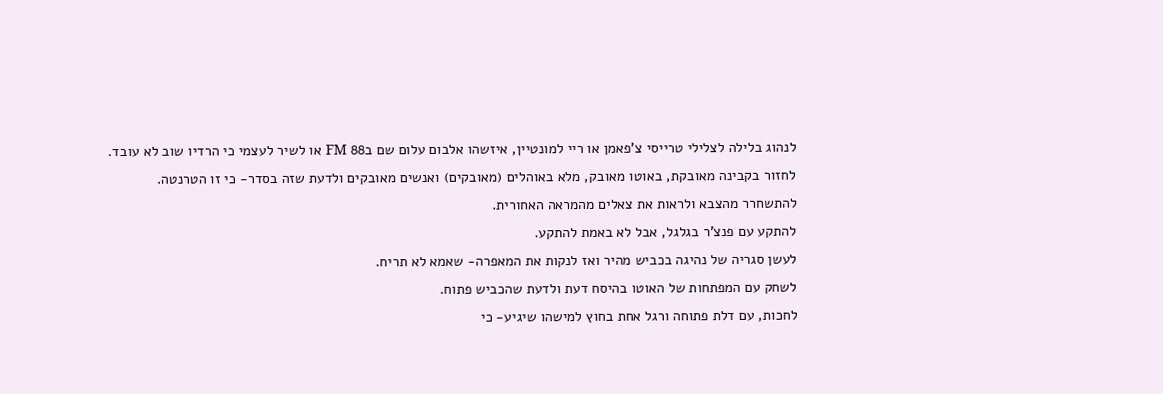לנהוג בלילה לצלילי טרייסי צ'פאמן או ריי למונטיין, איזשהו אלבום עלום שם ב88 FM או לשיר לעצמי כי הרדיו שוב לא עובד.
לחזור בקבינה מאובקת, באוטו מאובק, מלא באוהלים (מאובקים) ואנשים מאובקים ולדעת שזה בסדר- כי זו הטרנטה.
להתשחרר מהצבא ולראות את צאלים מהמראה האחורית.
להתקע עם פנצ'ר בגלגל, אבל לא באמת להתקע.
לעשן סגריה של נהיגה בכביש מהיר ואז לנקות את המאפרה- שאמא לא תריח.
לשחק עם המפתחות של האוטו בהיסח דעת ולדעת שהכביש פתוח.
לחכות, עם דלת פתוחה ורגל אחת בחוץ למישהו שיגיע- כי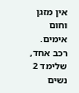אין מזגן וחום אימים.
רכב אחד, שלימד 2 נשים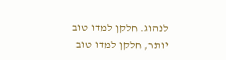לנהוג. חלקן למדו טוב יותר, חלקן למדו טוב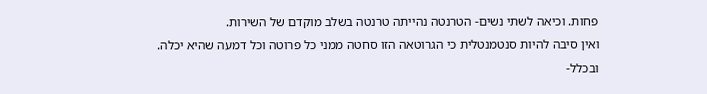פחות. וכיאה לשתי נשים- הטרנטה נהייתה טרנטה בשלב מוקדם של השירות.
ואין סיבה להיות סנטמנטלית כי הגרוטאה הזו סחטה ממני כל פרוטה וכל דמעה שהיא יכלה.
ובכלל-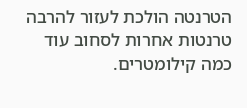הטרנטה הולכת לעזור להרבה טרנטות אחרות לסחוב עוד כמה קילומטרים.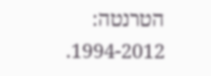הטרנטה: 1994-2012.